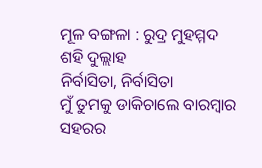ମୂଳ ବଙ୍ଗଳା : ରୁଦ୍ର ମୁହମ୍ମଦ ଶହି ଦୁଲ୍ଲାହ
ନିର୍ବାସିତା, ନିର୍ବାସିତା
ମୁଁ ତୁମକୁ ଡାକିଚାଲେ ବାରମ୍ବାର
ସହରର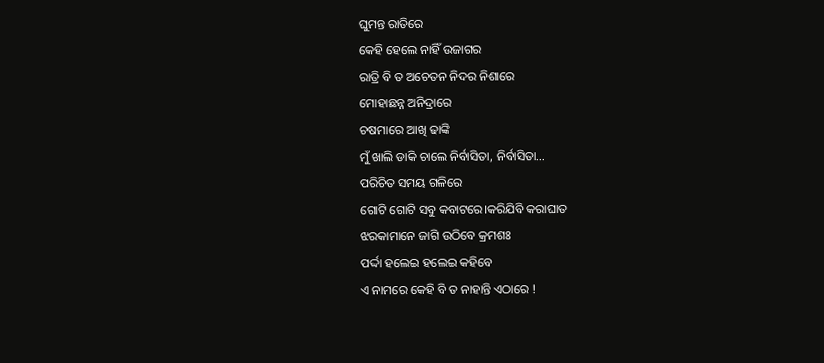ଘୁମନ୍ତ ରାତିରେ
କେହି ହେଲେ ନାହିଁ ଉଜାଗର
ରାତ୍ରି ବି ତ ଅଚେତନ ନିଦର ନିଶାରେ
ମୋହାଛନ୍ନ ଅନିଦ୍ରାରେ
ଚଷମାରେ ଆଖି ଢାଙ୍କି
ମୁଁ ଖାଲି ଡାକି ଚାଲେ ନିର୍ବାସିତା, ନିର୍ବାସିତା…
ପରିଚିତ ସମୟ ଗଳିରେ
ଗୋଟି ଗୋଟି ସବୁ କବାଟରେ।କରିଯିବି କରାଘାତ
ଝରକାମାନେ ଜାଗି ଉଠିବେ କ୍ରମଶଃ
ପର୍ଦ୍ଦା ହଲେଇ ହଲେଇ କହିବେ
ଏ ନାମରେ କେହି ବି ତ ନାହାନ୍ତି ଏଠାରେ !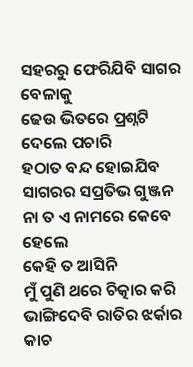ସହରରୁ ଫେରିଯିବି ସାଗର ବେଳାକୁ
ଢେଉ ଭିତରେ ପ୍ରଶ୍ନଟି ଦେଲେ ପଚାରି
ହଠାତ ବନ୍ଦ ହୋଇଯିବ
ସାଗରର ସପ୍ରତିଭ ଗୁଞ୍ଜନ
ନା ତ ଏ ନାମରେ କେବେ ହେଲେ
କେହି ତ ଆସିନି
ମୁଁ ପୁଣି ଥରେ ଚିତ୍କାର କରି
ଭାଙ୍ଗିଦେବି ରାତିର ଝର୍କାର କାଚ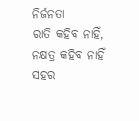ନିର୍ଜନତା
ରାତି କହିବ ନାହିଁ,
ନକ୍ଷତ୍ର କହିବ ନାହିଁ
ସହର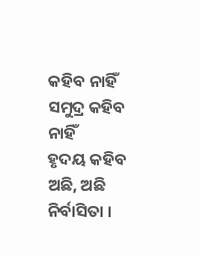କହିବ ନାହିଁ
ସମୁଦ୍ର କହିବ ନାହିଁ
ହୃଦୟ କହିବ
ଅଛି, ଅଛି ନିର୍ବାସିତା ।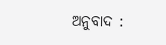ଅନୁବାଦ :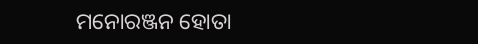ମନୋରଞ୍ଜନ ହୋତା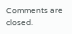Comments are closed.